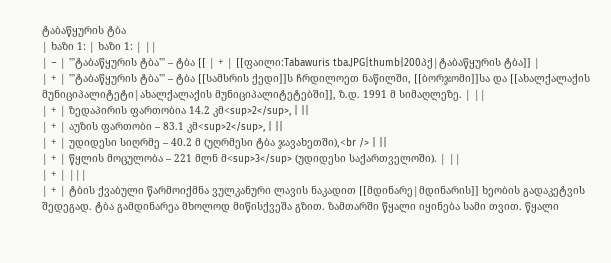ტაბაწყურის ტბა
| ხაზი 1: | ხაზი 1: | ||
| − | '''ტაბაწყურის ტბა''' – ტბა [[ | + | [[ფაილი:Tabawuris tba.JPG|thumb|200პქ|ტაბაწყურის ტბა]] |
| + | '''ტაბაწყურის ტბა''' – ტბა [[სამსრის ქედი]]ს ჩრდილოეთ ნაწილში, [[ბორჯომი]]სა და [[ახალქალაქის მუნიციპალიტეტი|ახალქალაქის მუნიციპალიტეტებში]], ზ.დ. 1991 მ სიმაღლეზე. | ||
| + | ზედაპირის ფართობია 14.2 კმ<sup>2</sup>, | ||
| + | აუზის ფართობი – 83.1 კმ<sup>2</sup>, | ||
| + | უდიდესი სიღრმე – 40.2 მ (უღრმესი ტბა ჯავახეთში),<br /> | ||
| + | წყლის მოცულობა – 221 მლნ მ<sup>3</sup> (უდიდესი საქართველოში). | ||
| + | |||
| + | ტბის ქვაბული წარმოიქმნა ვულკანური ლავის ნაკადით [[მდინარე|მდინარის]] ხეობის გადაკეტვის შედეგად. ტბა გამდინარეა მხოლოდ მიწისქვეშა გზით. ზამთარში წყალი იყინება სამი თვით. წყალი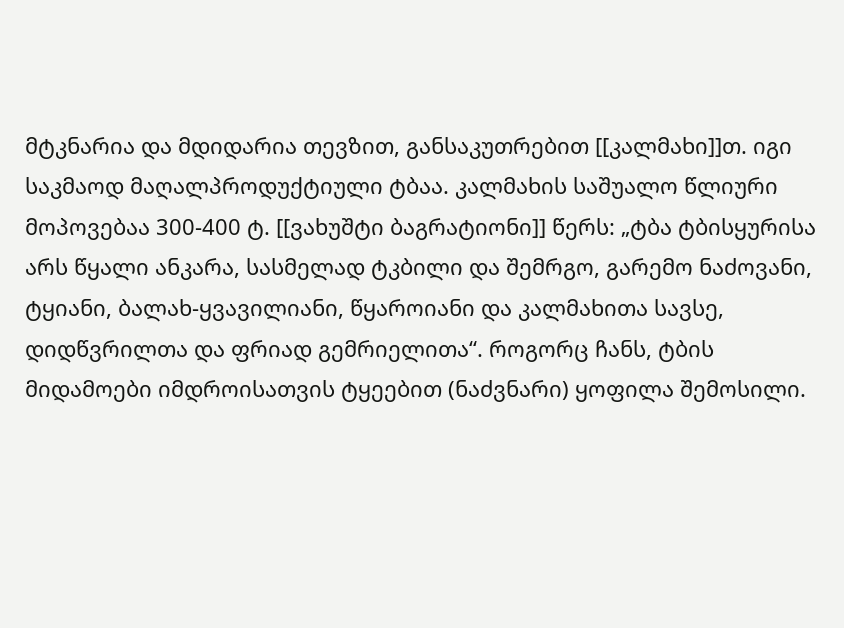მტკნარია და მდიდარია თევზით, განსაკუთრებით [[კალმახი]]თ. იგი საკმაოდ მაღალპროდუქტიული ტბაა. კალმახის საშუალო წლიური მოპოვებაა 300-400 ტ. [[ვახუშტი ბაგრატიონი]] წერს: „ტბა ტბისყურისა არს წყალი ანკარა, სასმელად ტკბილი და შემრგო, გარემო ნაძოვანი, ტყიანი, ბალახ-ყვავილიანი, წყაროიანი და კალმახითა სავსე, დიდწვრილთა და ფრიად გემრიელითა“. როგორც ჩანს, ტბის მიდამოები იმდროისათვის ტყეებით (ნაძვნარი) ყოფილა შემოსილი.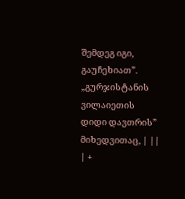შემდეგ იგი, გაუჩეხიათ”. „გურჯისტანის ვილაიეთის დიდი დავთრის” მიხედვითაც, | ||
| +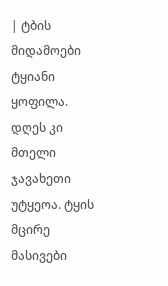| ტბის მიდამოები ტყიანი ყოფილა. დღეს კი მთელი ჯავახეთი უტყეოა. ტყის მცირე მასივები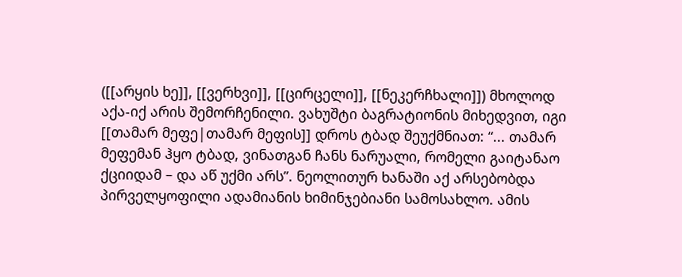([[არყის ხე]], [[ვერხვი]], [[ცირცელი]], [[ნეკერჩხალი]]) მხოლოდ აქა-იქ არის შემორჩენილი. ვახუშტი ბაგრატიონის მიხედვით, იგი [[თამარ მეფე|თამარ მეფის]] დროს ტბად შეუქმნიათ: “... თამარ მეფემან ჰყო ტბად, ვინათგან ჩანს ნარუალი, რომელი გაიტანაო ქციიდამ – და აწ უქმი არს”. ნეოლითურ ხანაში აქ არსებობდა პირველყოფილი ადამიანის ხიმინჯებიანი სამოსახლო. ამის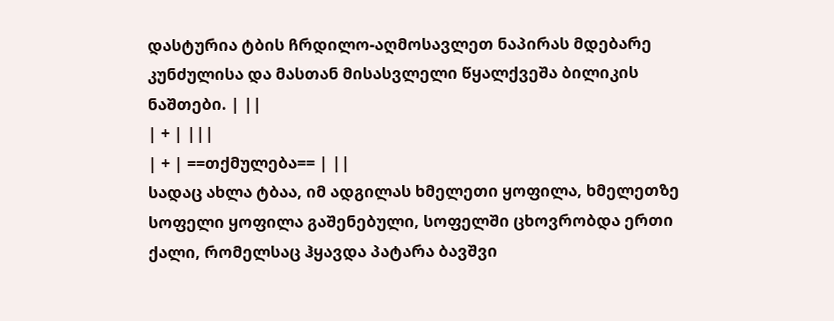დასტურია ტბის ჩრდილო-აღმოსავლეთ ნაპირას მდებარე კუნძულისა და მასთან მისასვლელი წყალქვეშა ბილიკის ნაშთები. | ||
| + | |||
| + | ==თქმულება== | ||
სადაც ახლა ტბაა, იმ ადგილას ხმელეთი ყოფილა, ხმელეთზე სოფელი ყოფილა გაშენებული, სოფელში ცხოვრობდა ერთი ქალი, რომელსაც ჰყავდა პატარა ბავშვი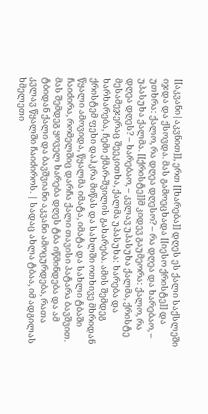[[აკვანი|აკვნით]], ერთ [[ხარება]] დღეს ეს ქალი საქსლეში იჯდა და ქსოვდა. მას გამოეცხადა [[იესო ქრისტე]] და უთხრა: ქალო, რა დღეა დღესო? – რა დღეა და ხარებაო, – უპასუხა ქალმა. [[ქრისტე]]მ კიდევ გაუმეორა: ქალო, რა დღეა დღეს? – ხარებაო, – კვლავ უპასუხა ქალმა, ქრისტე მესამეჯერაც შეეკითხა, ქალმა უპასუხა: ხარება და ხარხარება, ჩემი ქმარ-შვილის გახარება. ამის შემდეგ ქრისტემ ფეხი დაჰკრა მიწას და სახლში ოთხივე მხრიდან წყალი ამოვიდა, წყალმა იმატა, იმატა და სახლი ტბაში ჩაიძირა, რომელშიც დარჩა ქალი თავისი პატარა ბავშვით. მას შემდეგ ყოველ ხარება დღეს ტბა იწმინდება და ამ ტბიდან ქალი და ბავშვიანი აკვანი ამოცურდება, რათა კვლავ წყალში ჩაიძიროს. | სადაც ახლა ტბაა, იმ ადგილას ხმელეთი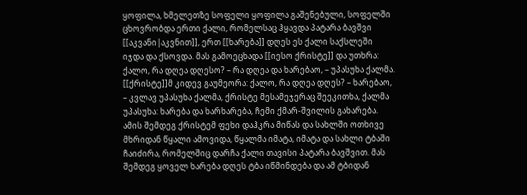ყოფილა, ხმელეთზე სოფელი ყოფილა გაშენებული, სოფელში ცხოვრობდა ერთი ქალი, რომელსაც ჰყავდა პატარა ბავშვი [[აკვანი|აკვნით]], ერთ [[ხარება]] დღეს ეს ქალი საქსლეში იჯდა და ქსოვდა. მას გამოეცხადა [[იესო ქრისტე]] და უთხრა: ქალო, რა დღეა დღესო? – რა დღეა და ხარებაო, – უპასუხა ქალმა. [[ქრისტე]]მ კიდევ გაუმეორა: ქალო, რა დღეა დღეს? – ხარებაო, – კვლავ უპასუხა ქალმა, ქრისტე მესამეჯერაც შეეკითხა, ქალმა უპასუხა: ხარება და ხარხარება, ჩემი ქმარ-შვილის გახარება. ამის შემდეგ ქრისტემ ფეხი დაჰკრა მიწას და სახლში ოთხივე მხრიდან წყალი ამოვიდა, წყალმა იმატა, იმატა და სახლი ტბაში ჩაიძირა, რომელშიც დარჩა ქალი თავისი პატარა ბავშვით. მას შემდეგ ყოველ ხარება დღეს ტბა იწმინდება და ამ ტბიდან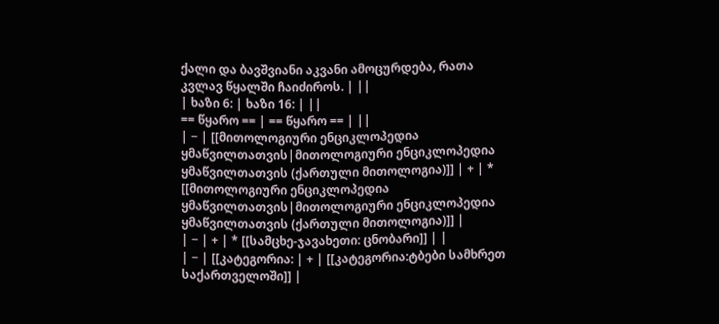ქალი და ბავშვიანი აკვანი ამოცურდება, რათა კვლავ წყალში ჩაიძიროს. | ||
| ხაზი 6: | ხაზი 16: | ||
== წყარო == | == წყარო == | ||
| − | [[მითოლოგიური ენციკლოპედია ყმაწვილთათვის|მითოლოგიური ენციკლოპედია ყმაწვილთათვის (ქართული მითოლოგია)]] | + | * [[მითოლოგიური ენციკლოპედია ყმაწვილთათვის|მითოლოგიური ენციკლოპედია ყმაწვილთათვის (ქართული მითოლოგია)]] |
| − | + | * [[სამცხე-ჯავახეთი: ცნობარი]] | |
| − | [[კატეგორია: | + | [[კატეგორია:ტბები სამხრეთ საქართველოში]] |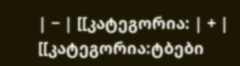| − | [[კატეგორია: | + | [[კატეგორია:ტბები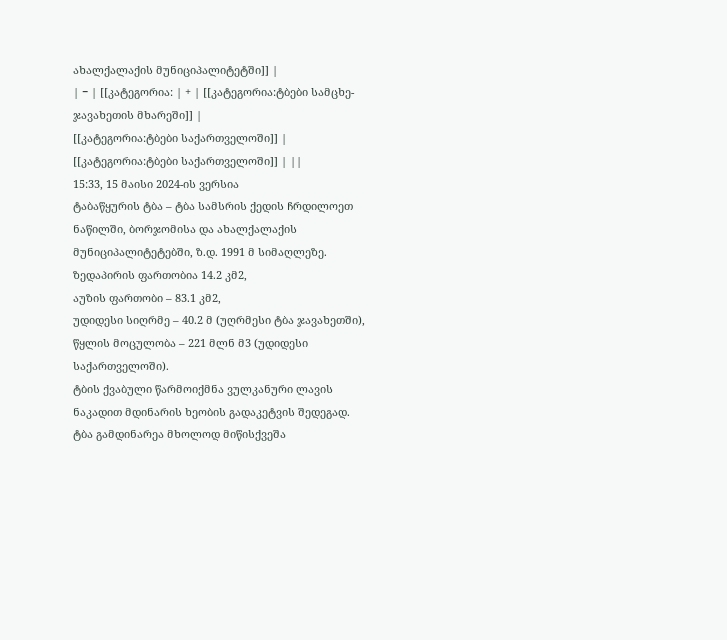ახალქალაქის მუნიციპალიტეტში]] |
| − | [[კატეგორია: | + | [[კატეგორია:ტბები სამცხე-ჯავახეთის მხარეში]] |
[[კატეგორია:ტბები საქართველოში]] | [[კატეგორია:ტბები საქართველოში]] | ||
15:33, 15 მაისი 2024-ის ვერსია
ტაბაწყურის ტბა – ტბა სამსრის ქედის ჩრდილოეთ ნაწილში, ბორჯომისა და ახალქალაქის მუნიციპალიტეტებში, ზ.დ. 1991 მ სიმაღლეზე.
ზედაპირის ფართობია 14.2 კმ2,
აუზის ფართობი – 83.1 კმ2,
უდიდესი სიღრმე – 40.2 მ (უღრმესი ტბა ჯავახეთში),
წყლის მოცულობა – 221 მლნ მ3 (უდიდესი საქართველოში).
ტბის ქვაბული წარმოიქმნა ვულკანური ლავის ნაკადით მდინარის ხეობის გადაკეტვის შედეგად. ტბა გამდინარეა მხოლოდ მიწისქვეშა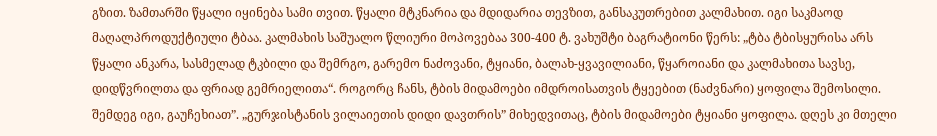გზით. ზამთარში წყალი იყინება სამი თვით. წყალი მტკნარია და მდიდარია თევზით, განსაკუთრებით კალმახით. იგი საკმაოდ მაღალპროდუქტიული ტბაა. კალმახის საშუალო წლიური მოპოვებაა 300-400 ტ. ვახუშტი ბაგრატიონი წერს: „ტბა ტბისყურისა არს წყალი ანკარა, სასმელად ტკბილი და შემრგო, გარემო ნაძოვანი, ტყიანი, ბალახ-ყვავილიანი, წყაროიანი და კალმახითა სავსე, დიდწვრილთა და ფრიად გემრიელითა“. როგორც ჩანს, ტბის მიდამოები იმდროისათვის ტყეებით (ნაძვნარი) ყოფილა შემოსილი. შემდეგ იგი, გაუჩეხიათ”. „გურჯისტანის ვილაიეთის დიდი დავთრის” მიხედვითაც, ტბის მიდამოები ტყიანი ყოფილა. დღეს კი მთელი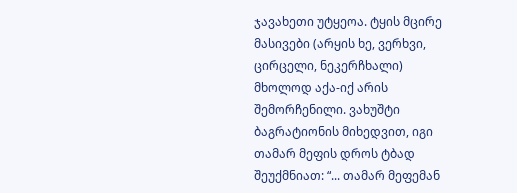ჯავახეთი უტყეოა. ტყის მცირე მასივები (არყის ხე, ვერხვი, ცირცელი, ნეკერჩხალი) მხოლოდ აქა-იქ არის შემორჩენილი. ვახუშტი ბაგრატიონის მიხედვით, იგი თამარ მეფის დროს ტბად შეუქმნიათ: “... თამარ მეფემან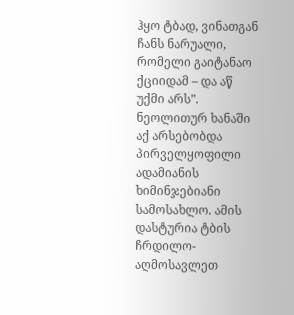ჰყო ტბად, ვინათგან ჩანს ნარუალი, რომელი გაიტანაო ქციიდამ – და აწ უქმი არს”. ნეოლითურ ხანაში აქ არსებობდა პირველყოფილი ადამიანის ხიმინჯებიანი სამოსახლო. ამის დასტურია ტბის ჩრდილო-აღმოსავლეთ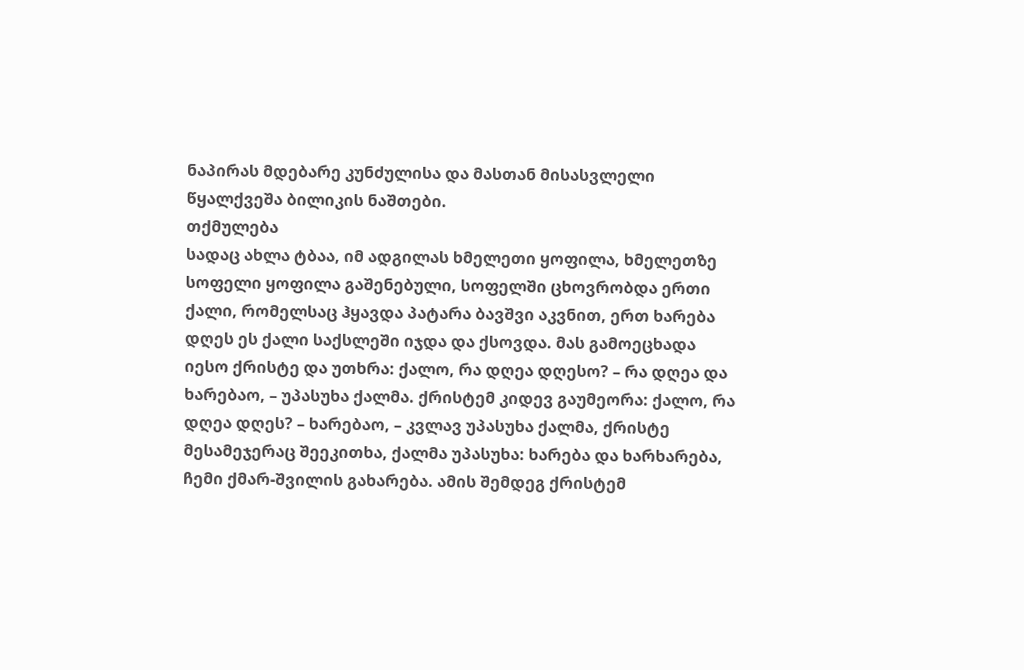ნაპირას მდებარე კუნძულისა და მასთან მისასვლელი წყალქვეშა ბილიკის ნაშთები.
თქმულება
სადაც ახლა ტბაა, იმ ადგილას ხმელეთი ყოფილა, ხმელეთზე სოფელი ყოფილა გაშენებული, სოფელში ცხოვრობდა ერთი ქალი, რომელსაც ჰყავდა პატარა ბავშვი აკვნით, ერთ ხარება დღეს ეს ქალი საქსლეში იჯდა და ქსოვდა. მას გამოეცხადა იესო ქრისტე და უთხრა: ქალო, რა დღეა დღესო? – რა დღეა და ხარებაო, – უპასუხა ქალმა. ქრისტემ კიდევ გაუმეორა: ქალო, რა დღეა დღეს? – ხარებაო, – კვლავ უპასუხა ქალმა, ქრისტე მესამეჯერაც შეეკითხა, ქალმა უპასუხა: ხარება და ხარხარება, ჩემი ქმარ-შვილის გახარება. ამის შემდეგ ქრისტემ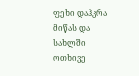ფეხი დაჰკრა მიწას და სახლში ოთხივე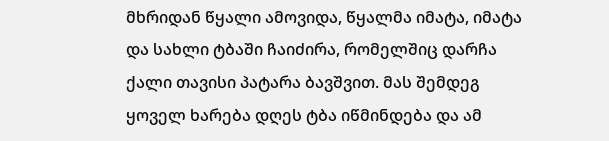მხრიდან წყალი ამოვიდა, წყალმა იმატა, იმატა და სახლი ტბაში ჩაიძირა, რომელშიც დარჩა ქალი თავისი პატარა ბავშვით. მას შემდეგ ყოველ ხარება დღეს ტბა იწმინდება და ამ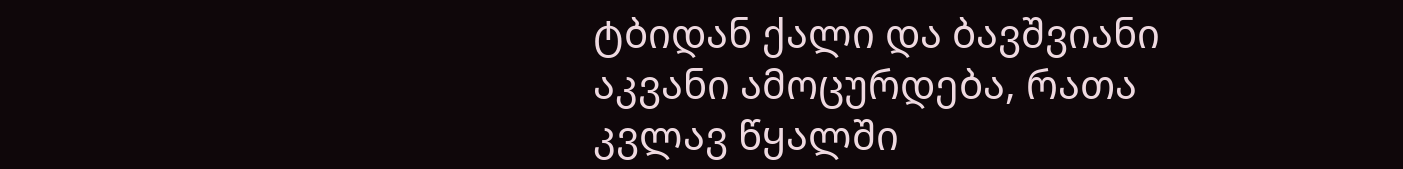ტბიდან ქალი და ბავშვიანი აკვანი ამოცურდება, რათა კვლავ წყალში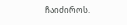ჩაიძიროს.